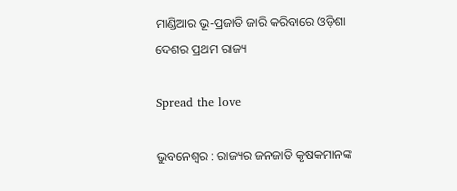ମାଣ୍ଡିଆର ଭୂ-ପ୍ରଜାତି ଜାରି କରିବାରେ ଓଡ଼ିଶା ଦେଶର ପ୍ରଥମ ରାଜ୍ୟ

Spread the love

ଭୁବନେଶ୍ୱର : ରାଜ୍ୟର ଜନଜାତି କୃଷକମାନଙ୍କ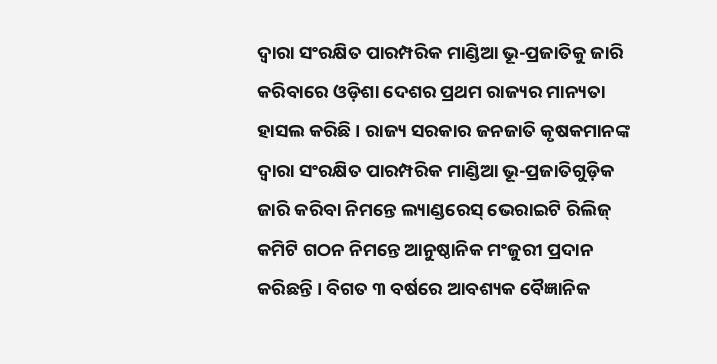ଦ୍ୱାରା ସଂରକ୍ଷିତ ପାରମ୍ପରିକ ମାଣ୍ଡିଆ ଭୂ-ପ୍ରଜାତିକୁ ଜାରି କରିବାରେ ଓଡ଼ିଶା ଦେଶର ପ୍ରଥମ ରାଜ୍ୟର ମାନ୍ୟତା ହାସଲ କରିଛି । ରାଜ୍ୟ ସରକାର ଜନଜାତି କୃଷକମାନଙ୍କ ଦ୍ୱାରା ସଂରକ୍ଷିତ ପାରମ୍ପରିକ ମାଣ୍ଡିଆ ଭୂ-ପ୍ରଜାତିଗୁଡ଼ିକ ଜାରି କରିବା ନିମନ୍ତେ ଲ୍ୟାଣ୍ଡରେସ୍ ଭେରାଇଟି ରିଲିଜ୍ କମିଟି ଗଠନ ନିମନ୍ତେ ଆନୁଷ୍ଠାନିକ ମଂଜୁରୀ ପ୍ରଦାନ କରିଛନ୍ତି । ବିଗତ ୩ ବର୍ଷରେ ଆବଶ୍ୟକ ବୈଜ୍ଞାନିକ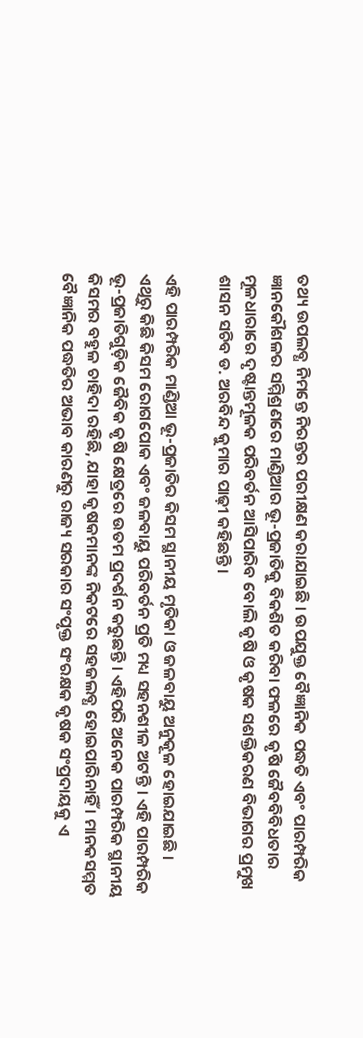ତଥ୍ୟ ଉପଲବ୍ଧ ନିମନ୍ତେ ନିରନ୍ତର ପରୀକ୍ଷଣ କରାଯାଇଛି । ଉପଯୁକ୍ତ ବୈଜ୍ଞାନିକ ପଦ୍ଧତି ଏବଂ ପାରମ୍ପରିକ ଜ୍ଞାନକୌଶଳର ସମ୍ମିଶ୍ରଣରେ ମାଣ୍ଡିଆର ଭୂ-ପ୍ରଜାତିକୁ ବିକଶିତ କରିବା ଫଳରେ କୃଷି ଜୈବବିବିଧତାର ମୂଳଧାରାରେ ଦୃଷ୍ଟାନ୍ତମୂଳକ ପରିବର୍ତନ ଆସିପାରିବ ବୋଲି କୃଷି ଓ କୃଷକ ସଶକ୍ତିକରଣ ବିଭାଗର ପ୍ରମୁଖ ଶାସନ ସଚିବ ଡ. ଅରବିନ୍ଦ କୁମାର ପାଢ଼ୀ କହିଛନ୍ତି ।

ଏହି ପାରମ୍ପରିକ ମାଣ୍ଡିଆ ଭୂ-ପ୍ରଜାତିର କିସମ ସ୍ଥାନୀୟ ମୃତିକା ଓ ଜଳବାୟୁ ଅନୁକୂଳ ହୋଇଯାଇଛି । ଏଥିରୁ କିଛି କିସମ ରୋଗପୋକ ଏବଂ ଜଳବାୟୁ ପରିବର୍ତନ ପ୍ରତି ମଧ୍ୟ ସହନଶୀଳ ଅଟନ୍ତି । ଏହି ପାରମ୍ପରିକ ଭୂ-ପ୍ରଜାତିଗୁଡ଼ିକ ଜୈବିକ କୃଷି କ୍ଷେତ୍ରରେ ଉତମ ପ୍ରଦର୍ଶନ କରୁଛନ୍ତି । ଏହିପରି ଅନେକ ପାରମ୍ପରିକ ସ୍ଥାନୀୟ କିସମର ବହୁଳ ଚାହିଦା ରହିଛି, ଯାହା କୃଷକମାନଙ୍କ ନିକଟରେ ସହଜଲବ୍ଧ ହୋଇପାରିନାହିଁ । ମାନକସମ୍ମତ ବୈଜ୍ଞାନିକ ପଦ୍ଧତିର ଅଭାବ କାରଣରୁ ରାଜ୍ୟ ସରକାର ସଂପୃକ୍ତ ସଂରକ୍ଷକ କୃଷକ ସଂପ୍ରଦାୟକୁ ଏ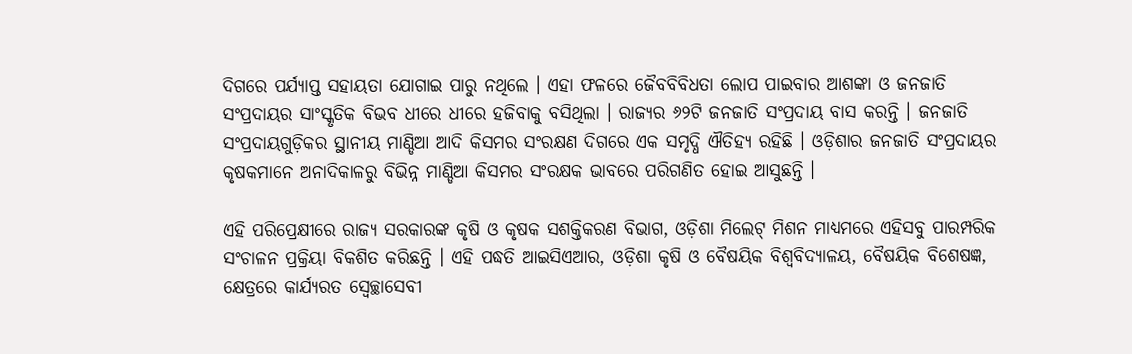ଦିଗରେ ପର୍ଯ୍ୟାପ୍ତ ସହାୟତା ଯୋଗାଇ ପାରୁ ନଥିଲେ । ଏହା ଫଳରେ ଜୈବବିବିଧତା ଲୋପ ପାଇବାର ଆଶଙ୍କା ଓ ଜନଜାତି ସଂପ୍ରଦାୟର ସାଂସ୍କୃତିକ ବିଭବ ଧୀରେ ଧୀରେ ହଜିବାକୁ ବସିଥିଲା । ରାଜ୍ୟର ୬୨ଟି ଜନଜାତି ସଂପ୍ରଦାୟ ବାସ କରନ୍ତି । ଜନଜାତି ସଂପ୍ରଦାୟଗୁଡ଼ିକର ସ୍ଥାନୀୟ ମାଣ୍ଡିଆ ଆଦି କିସମର ସଂରକ୍ଷଣ ଦିଗରେ ଏକ ସମୃଦ୍ଧି ଐତିହ୍ୟ ରହିଛି । ଓଡ଼ିଶାର ଜନଜାତି ସଂପ୍ରଦାୟର କୃଷକମାନେ ଅନାଦିକାଳରୁ ବିଭିନ୍ନ ମାଣ୍ଡିଆ କିସମର ସଂରକ୍ଷକ ଭାବରେ ପରିଗଣିତ ହୋଇ ଆସୁଛନ୍ତି ।

ଏହି ପରିପ୍ରେକ୍ଷୀରେ ରାଜ୍ୟ ସରକାରଙ୍କ କୃଷି ଓ କୃଷକ ସଶକ୍ତିକରଣ ବିଭାଗ, ଓଡ଼ିଶା ମିଲେଟ୍ ମିଶନ ମାଧ୍ୟମରେ ଏହିସବୁ ପାରମ୍ପରିକ ସଂଚାଳନ ପ୍ରକ୍ରିୟା ବିକଶିତ କରିଛନ୍ତି । ଏହି ପଦ୍ଧତି ଆଇସିଏଆର, ଓଡ଼ିଶା କୃଷି ଓ ବୈଷୟିକ ବିଶ୍ୱବିଦ୍ୟାଳୟ, ବୈଷୟିକ ବିଶେଷଜ୍ଞ, କ୍ଷେତ୍ରରେ କାର୍ଯ୍ୟରତ ସ୍ୱେଚ୍ଛାସେବୀ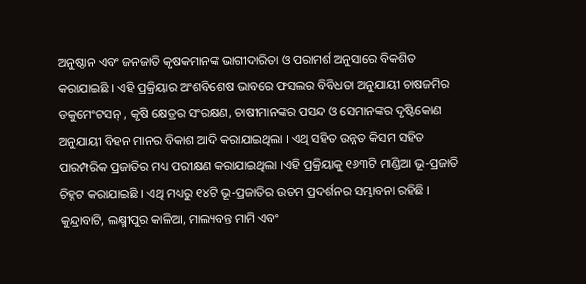ଅନୁଷ୍ଠାନ ଏବଂ ଜନଜାତି କୃଷକମାନଙ୍କ ଭାଗୀଦାରିତା ଓ ପରାମର୍ଶ ଅନୁସାରେ ବିକଶିତ କରାଯାଇଛି । ଏହି ପ୍ରକ୍ରିୟାର ଅଂଶବିଶେଷ ଭାବରେ ଫସଲର ବିବିଧତା ଅନୁଯାୟୀ ଚାଷଜମିର ଡକୁମେଂଟସନ୍ , କୃଷି କ୍ଷେତ୍ରର ସଂରକ୍ଷଣ, ଚାଷୀମାନଙ୍କର ପସନ୍ଦ ଓ ସେମାନଙ୍କର ଦୃଷ୍ଟିକୋଣ ଅନୁଯାୟୀ ବିହନ ମାନର ବିକାଶ ଆଦି କରାଯାଇଥିଲା । ଏଥି ସହିତ ଉନ୍ନତ କିସମ ସହିତ ପାରମ୍ପରିକ ପ୍ରଜାତିର ମଧ୍ୟ ପରୀକ୍ଷଣ କରାଯାଇଥିଲା ।ଏହି ପ୍ରକ୍ରିୟାକୁ ୧୬୩ଟି ମାଣ୍ଡିଆ ଭୂ-ପ୍ରଜାତି ଚିହ୍ନଟ କରାଯାଇଛି । ଏଥି ମଧ୍ୟରୁ ୧୪ଟି ଭୂ-ପ୍ରଜାତିର ଉତମ ପ୍ରଦର୍ଶନର ସମ୍ଭାବନା ରହିଛି । କୁନ୍ଦ୍ରାବାଟି, ଲକ୍ଷ୍ମୀପୁର କାଳିଆ, ମାଲ୍ୟବନ୍ତ ମାମି ଏବଂ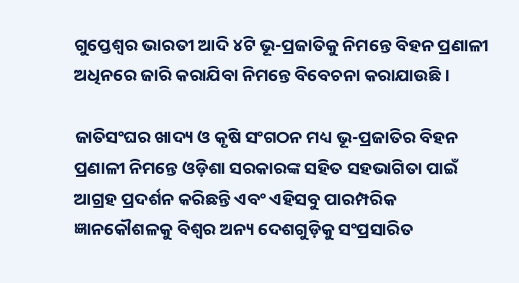ଗୁପ୍ତେଶ୍ୱର ଭାରତୀ ଆଦି ୪ଟି ଭୂ-ପ୍ରଜାତିକୁ ନିମନ୍ତେ ବିହନ ପ୍ରଣାଳୀ ଅଧିନରେ ଜାରି କରାଯିବା ନିମନ୍ତେ ବିବେଚନା କରାଯାଉଛି ।

ଜାତିସଂଘର ଖାଦ୍ୟ ଓ କୃଷି ସଂଗଠନ ମଧ୍ୟ ଭୂ-ପ୍ରଜାତିର ବିହନ ପ୍ରଣାଳୀ ନିମନ୍ତେ ଓଡ଼ିଶା ସରକାରଙ୍କ ସହିତ ସହଭାଗିତା ପାଇଁ ଆଗ୍ରହ ପ୍ରଦର୍ଶନ କରିଛନ୍ତି ଏବଂ ଏହିସବୁ ପାରମ୍ପରିକ ଜ୍ଞାନକୌଶଳକୁ ବିଶ୍ୱର ଅନ୍ୟ ଦେଶଗୁଡ଼ିକୁ ସଂପ୍ରସାରିତ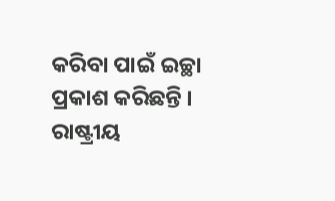କରିବା ପାଇଁ ଇଚ୍ଛା ପ୍ରକାଶ କରିଛନ୍ତି । ରାଷ୍ଟ୍ରୀୟ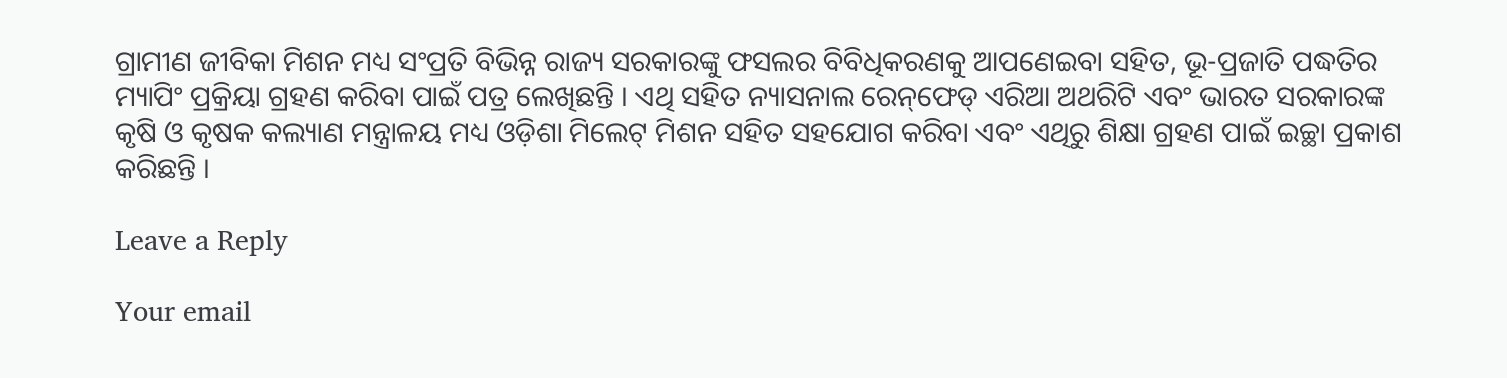ଗ୍ରାମୀଣ ଜୀବିକା ମିଶନ ମଧ୍ୟ ସଂପ୍ରତି ବିଭିନ୍ନ ରାଜ୍ୟ ସରକାରଙ୍କୁ ଫସଲର ବିବିଧିକରଣକୁ ଆପଣେଇବା ସହିତ, ଭୂ-ପ୍ରଜାତି ପଦ୍ଧତିର ମ୍ୟାପିଂ ପ୍ରକ୍ରିୟା ଗ୍ରହଣ କରିବା ପାଇଁ ପତ୍ର ଲେଖିଛନ୍ତି । ଏଥି ସହିତ ନ୍ୟାସନାଲ ରେନ୍‌ଫେଡ୍ ଏରିଆ ଅଥରିଟି ଏବଂ ଭାରତ ସରକାରଙ୍କ କୃଷି ଓ କୃଷକ କଲ୍ୟାଣ ମନ୍ତ୍ରାଳୟ ମଧ୍ୟ ଓଡ଼ିଶା ମିଲେଟ୍ ମିଶନ ସହିତ ସହଯୋଗ କରିବା ଏବଂ ଏଥିରୁ ଶିକ୍ଷା ଗ୍ରହଣ ପାଇଁ ଇଚ୍ଛା ପ୍ରକାଶ କରିଛନ୍ତି ।

Leave a Reply

Your email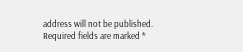address will not be published. Required fields are marked *